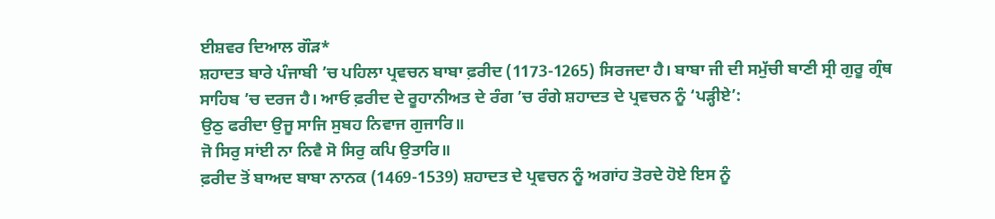ਈਸ਼ਵਰ ਦਿਆਲ ਗੌੜ*
ਸ਼ਹਾਦਤ ਬਾਰੇ ਪੰਜਾਬੀ ’ਚ ਪਹਿਲਾ ਪ੍ਰਵਚਨ ਬਾਬਾ ਫ਼ਰੀਦ (1173-1265) ਸਿਰਜਦਾ ਹੈ। ਬਾਬਾ ਜੀ ਦੀ ਸਮੁੱਚੀ ਬਾਣੀ ਸ੍ਰੀ ਗੁਰੂ ਗ੍ਰੰਥ ਸਾਹਿਬ ’ਚ ਦਰਜ ਹੈ। ਆਓ ਫ਼ਰੀਦ ਦੇ ਰੂਹਾਨੀਅਤ ਦੇ ਰੰਗ ’ਚ ਰੰਗੇ ਸ਼ਹਾਦਤ ਦੇ ਪ੍ਰਵਚਨ ਨੂੰ ‘ਪੜ੍ਹੀਏ’:
ਉਠੁ ਫਰੀਦਾ ਉਜੂ ਸਾਜਿ ਸੁਬਹ ਨਿਵਾਜ ਗੁਜਾਰਿ॥
ਜੋ ਸਿਰੁ ਸਾਂਈ ਨਾ ਨਿਵੈ ਸੋ ਸਿਰੁ ਕਪਿ ਉਤਾਰਿ॥
ਫ਼ਰੀਦ ਤੋਂ ਬਾਅਦ ਬਾਬਾ ਨਾਨਕ (1469-1539) ਸ਼ਹਾਦਤ ਦੇ ਪ੍ਰਵਚਨ ਨੂੰ ਅਗਾਂਹ ਤੋਰਦੇ ਹੋਏ ਇਸ ਨੂੰ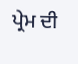ਪ੍ਰੇਮ ਦੀ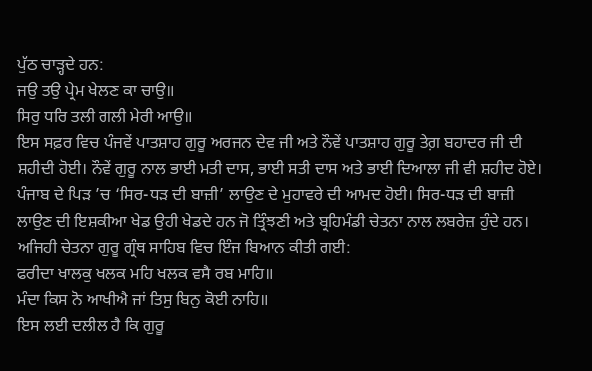ਪੁੱਠ ਚਾੜ੍ਹਦੇ ਹਨ:
ਜਉ ਤਉ ਪ੍ਰੇਮ ਖੇਲਣ ਕਾ ਚਾਉ॥
ਸਿਰੁ ਧਰਿ ਤਲੀ ਗਲੀ ਮੇਰੀ ਆਉ॥
ਇਸ ਸਫ਼ਰ ਵਿਚ ਪੰਜਵੇਂ ਪਾਤਸ਼ਾਹ ਗੁਰੂ ਅਰਜਨ ਦੇਵ ਜੀ ਅਤੇ ਨੌਵੇਂ ਪਾਤਸ਼ਾਹ ਗੁਰੂ ਤੇਗ਼ ਬਹਾਦਰ ਜੀ ਦੀ ਸ਼ਹੀਦੀ ਹੋਈ। ਨੌਵੇਂ ਗੁਰੂ ਨਾਲ ਭਾਈ ਮਤੀ ਦਾਸ, ਭਾਈ ਸਤੀ ਦਾਸ ਅਤੇ ਭਾਈ ਦਿਆਲਾ ਜੀ ਵੀ ਸ਼ਹੀਦ ਹੋਏ। ਪੰਜਾਬ ਦੇ ਪਿੜ ’ਚ ‘ਸਿਰ-ਧੜ ਦੀ ਬਾਜ਼ੀ’ ਲਾਉਣ ਦੇ ਮੁਹਾਵਰੇ ਦੀ ਆਮਦ ਹੋਈ। ਸਿਰ-ਧੜ ਦੀ ਬਾਜ਼ੀ ਲਾਉਣ ਦੀ ਇਸ਼ਕੀਆ ਖੇਡ ਉਹੀ ਖੇਡਦੇ ਹਨ ਜੋ ਤ੍ਰਿੰਝਣੀ ਅਤੇ ਬ੍ਰਹਿਮੰਡੀ ਚੇਤਨਾ ਨਾਲ ਲਬਰੇਜ਼ ਹੁੰਦੇ ਹਨ। ਅਜਿਹੀ ਚੇਤਨਾ ਗੁਰੂ ਗ੍ਰੰਥ ਸਾਹਿਬ ਵਿਚ ਇੰਜ ਬਿਆਨ ਕੀਤੀ ਗਈ:
ਫਰੀਦਾ ਖਾਲਕੁ ਖਲਕ ਮਹਿ ਖਲਕ ਵਸੈ ਰਬ ਮਾਹਿ॥
ਮੰਦਾ ਕਿਸ ਨੋ ਆਖੀਐ ਜਾਂ ਤਿਸੁ ਬਿਨੁ ਕੋਈ ਨਾਹਿ॥
ਇਸ ਲਈ ਦਲੀਲ ਹੈ ਕਿ ਗੁਰੂ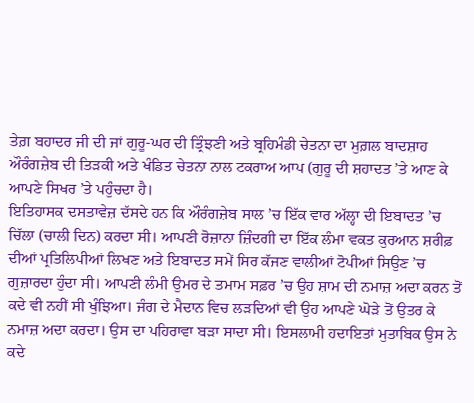ਤੇਗ਼ ਬਹਾਦਰ ਜੀ ਦੀ ਜਾਂ ਗੁਰੂ-ਘਰ ਦੀ ਤ੍ਰਿੰਝਣੀ ਅਤੇ ਬ੍ਰਹਿਮੰਡੀ ਚੇਤਨਾ ਦਾ ਮੁਗ਼ਲ ਬਾਦਸ਼ਾਹ ਔਰੰਗਜ਼ੇਬ ਦੀ ਤਿੜਕੀ ਅਤੇ ਖੰਡਿਤ ਚੇਤਨਾ ਨਾਲ ਟਕਰਾਅ ਆਪ (ਗੁਰੂ ਦੀ ਸ਼ਹਾਦਤ ’ਤੇ ਆਣ ਕੇ ਆਪਣੇ ਸਿਖਰ ’ਤੇ ਪਹੁੰਚਦਾ ਹੈ।
ਇਤਿਹਾਸਕ ਦਸਤਾਵੇਜ਼ ਦੱਸਦੇ ਹਨ ਕਿ ਔਰੰਗਜ਼ੇਬ ਸਾਲ ’ਚ ਇੱਕ ਵਾਰ ਅੱਲ੍ਹਾ ਦੀ ਇਬਾਦਤ ’ਚ ਚਿੱਲਾ (ਚਾਲੀ ਦਿਨ) ਕਰਦਾ ਸੀ। ਆਪਣੀ ਰੋਜ਼ਾਨਾ ਜ਼ਿੰਦਗੀ ਦਾ ਇੱਕ ਲੰਮਾ ਵਕਤ ਕੁਰਆਨ ਸ਼ਰੀਫ਼ ਦੀਆਂ ਪ੍ਰਤਿਲਿਪੀਆਂ ਲਿਖਣ ਅਤੇ ਇਬਾਦਤ ਸਮੇਂ ਸਿਰ ਕੱਜਣ ਵਾਲੀਆਂ ਟੋਪੀਆਂ ਸਿਉਣ ’ਚ ਗੁਜ਼ਾਰਦਾ ਹੁੰਦਾ ਸੀ। ਆਪਣੀ ਲੰਮੀ ਉਮਰ ਦੇ ਤਮਾਮ ਸਫ਼ਰ ’ਚ ਉਹ ਸ਼ਾਮ ਦੀ ਨਮਾਜ਼ ਅਦਾ ਕਰਨ ਤੋਂ ਕਦੇ ਵੀ ਨਹੀਂ ਸੀ ਖੁੰਝਿਆ। ਜੰਗ ਦੇ ਮੈਦਾਨ ਵਿਚ ਲੜਦਿਆਂ ਵੀ ਉਹ ਆਪਣੇ ਘੋੜੇ ਤੋਂ ਉਤਰ ਕੇ ਨਮਾਜ਼ ਅਦਾ ਕਰਦਾ। ਉਸ ਦਾ ਪਹਿਰਾਵਾ ਬੜਾ ਸਾਦਾ ਸੀ। ਇਸਲਾਮੀ ਹਦਾਇਤਾਂ ਮੁਤਾਬਿਕ ਉਸ ਨੇ ਕਦੇ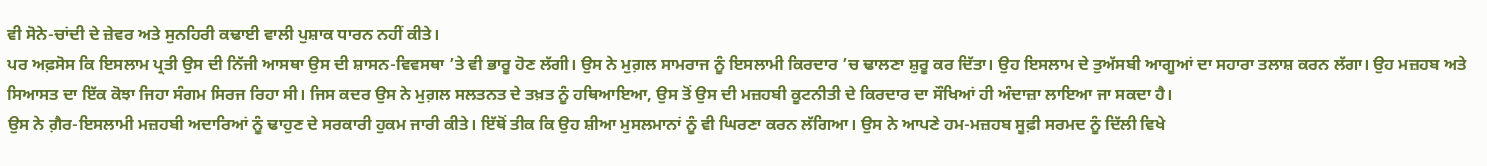ਵੀ ਸੋਨੇ-ਚਾਂਦੀ ਦੇ ਜ਼ੇਵਰ ਅਤੇ ਸੁਨਹਿਰੀ ਕਢਾਈ ਵਾਲੀ ਪੁਸ਼ਾਕ ਧਾਰਨ ਨਹੀਂ ਕੀਤੇ।
ਪਰ ਅਫ਼ਸੋਸ ਕਿ ਇਸਲਾਮ ਪ੍ਰਤੀ ਉਸ ਦੀ ਨਿੱਜੀ ਆਸਥਾ ਉਸ ਦੀ ਸ਼ਾਸਨ-ਵਿਵਸਥਾ ’ਤੇ ਵੀ ਭਾਰੂ ਹੋਣ ਲੱਗੀ। ਉਸ ਨੇ ਮੁਗ਼ਲ ਸਾਮਰਾਜ ਨੂੰ ਇਸਲਾਮੀ ਕਿਰਦਾਰ ’ਚ ਢਾਲਣਾ ਸ਼ੁਰੂ ਕਰ ਦਿੱਤਾ। ਉਹ ਇਸਲਾਮ ਦੇ ਤੁਅੱਸਬੀ ਆਗੂਆਂ ਦਾ ਸਹਾਰਾ ਤਲਾਸ਼ ਕਰਨ ਲੱਗਾ। ਉਹ ਮਜ਼ਹਬ ਅਤੇ ਸਿਆਸਤ ਦਾ ਇੱਕ ਕੋਝਾ ਜਿਹਾ ਸੰਗਮ ਸਿਰਜ ਰਿਹਾ ਸੀ। ਜਿਸ ਕਦਰ ਉਸ ਨੇ ਮੁਗ਼ਲ ਸਲਤਨਤ ਦੇ ਤਖ਼ਤ ਨੂੰ ਹਥਿਆਇਆ, ਉਸ ਤੋਂ ਉਸ ਦੀ ਮਜ਼ਹਬੀ ਕੂਟਨੀਤੀ ਦੇ ਕਿਰਦਾਰ ਦਾ ਸੌਖਿਆਂ ਹੀ ਅੰਦਾਜ਼ਾ ਲਾਇਆ ਜਾ ਸਕਦਾ ਹੈ।
ਉਸ ਨੇ ਗ਼ੈਰ-ਇਸਲਾਮੀ ਮਜ਼ਹਬੀ ਅਦਾਰਿਆਂ ਨੂੰ ਢਾਹੁਣ ਦੇ ਸਰਕਾਰੀ ਹੁਕਮ ਜਾਰੀ ਕੀਤੇ। ਇੱਥੋਂ ਤੀਕ ਕਿ ਉਹ ਸ਼ੀਆ ਮੁਸਲਮਾਨਾਂ ਨੂੰ ਵੀ ਘਿਰਣਾ ਕਰਨ ਲੱਗਿਆ। ਉਸ ਨੇ ਆਪਣੇ ਹਮ-ਮਜ਼ਹਬ ਸੂਫ਼ੀ ਸਰਮਦ ਨੂੰ ਦਿੱਲੀ ਵਿਖੇ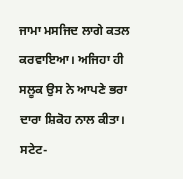ਜਾਮਾ ਮਸਜਿਦ ਲਾਗੇ ਕਤਲ ਕਰਵਾਇਆ। ਅਜਿਹਾ ਹੀ ਸਲੂਕ ਉਸ ਨੇ ਆਪਣੇ ਭਰਾ ਦਾਰਾ ਸ਼ਿਕੋਹ ਨਾਲ ਕੀਤਾ। ਸਟੇਟ-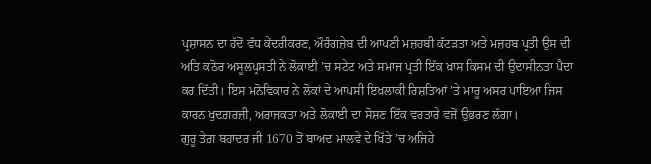ਪ੍ਰਸ਼ਾਸਨ ਦਾ ਹੱਦੋਂ ਵੱਧ ਕੇਂਦਰੀਕਰਣ, ਔਰੰਗਜ਼ੇਬ ਦੀ ਆਪਣੀ ਮਜ਼ਹਬੀ ਕੱਟੜਤਾ ਅਤੇ ਮਜ਼ਹਬ ਪ੍ਰਤੀ ਉਸ ਦੀ ਅਤਿ ਕਠੋਰ ਅਸੂਲਪ੍ਰਸਤੀ ਨੇ ਲੋਕਾਈ ’ਚ ਸਟੇਟ ਅਤੇ ਸਮਾਜ ਪ੍ਰਤੀ ਇੱਕ ਖ਼ਾਸ ਕਿਸਮ ਦੀ ਉਦਾਸੀਨਤਾ ਪੈਦਾ ਕਰ ਦਿੱਤੀ। ਇਸ ਮਨੋਵਿਕਾਰ ਨੇ ਲੋਕਾਂ ਦੇ ਆਪਸੀ ਇਖ਼ਲਾਕੀ ਰਿਸ਼ਤਿਆਂ ’ਤੇ ਮਾਰੂ ਅਸਰ ਪਾਇਆ ਜਿਸ ਕਾਰਨ ਖੁਦਗ਼ਰਜ਼ੀ, ਅਰਾਜਕਤਾ ਅਤੇ ਲੋਕਾਈ ਦਾ ਸੋਸ਼ਣ ਇੱਕ ਵਰਤਾਰੇ ਵਜੋਂ ਉਭਰਣ ਲੱਗਾ।
ਗੁਰੂ ਤੇਗ਼ ਬਹਾਦਰ ਜੀ 1670 ਤੋਂ ਬਾਅਦ ਮਾਲਵੇ ਦੇ ਖਿੱਤੇ ’ਚ ਅਜਿਹੇ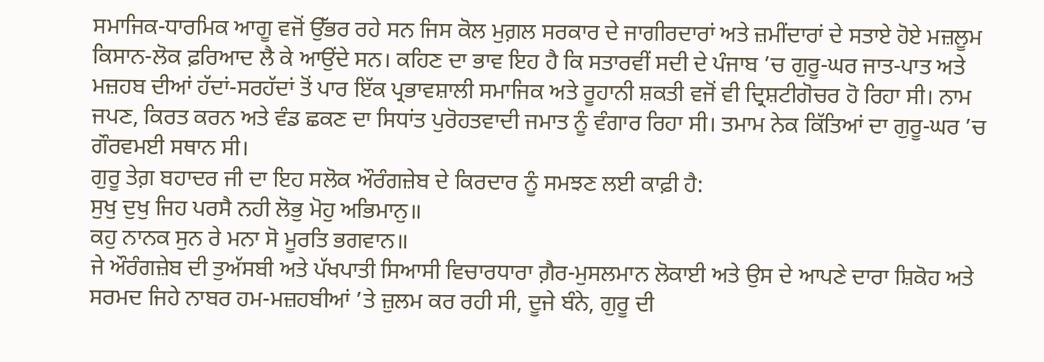ਸਮਾਜਿਕ-ਧਾਰਮਿਕ ਆਗੂ ਵਜੋਂ ਉੱਭਰ ਰਹੇ ਸਨ ਜਿਸ ਕੋਲ ਮੁਗ਼ਲ ਸਰਕਾਰ ਦੇ ਜਾਗੀਰਦਾਰਾਂ ਅਤੇ ਜ਼ਮੀਂਦਾਰਾਂ ਦੇ ਸਤਾਏ ਹੋਏ ਮਜ਼ਲੂਮ ਕਿਸਾਨ-ਲੋਕ ਫ਼ਰਿਆਦ ਲੈ ਕੇ ਆਉਂਦੇ ਸਨ। ਕਹਿਣ ਦਾ ਭਾਵ ਇਹ ਹੈ ਕਿ ਸਤਾਰਵੀਂ ਸਦੀ ਦੇ ਪੰਜਾਬ ’ਚ ਗੁਰੂ-ਘਰ ਜਾਤ-ਪਾਤ ਅਤੇ ਮਜ਼ਹਬ ਦੀਆਂ ਹੱਦਾਂ-ਸਰਹੱਦਾਂ ਤੋਂ ਪਾਰ ਇੱਕ ਪ੍ਰਭਾਵਸ਼ਾਲੀ ਸਮਾਜਿਕ ਅਤੇ ਰੂਹਾਨੀ ਸ਼ਕਤੀ ਵਜੋਂ ਵੀ ਦ੍ਰਿਸ਼ਟੀਗੋਚਰ ਹੋ ਰਿਹਾ ਸੀ। ਨਾਮ ਜਪਣ, ਕਿਰਤ ਕਰਨ ਅਤੇ ਵੰਡ ਛਕਣ ਦਾ ਸਿਧਾਂਤ ਪੁਰੋਹਤਵਾਦੀ ਜਮਾਤ ਨੂੰ ਵੰਗਾਰ ਰਿਹਾ ਸੀ। ਤਮਾਮ ਨੇਕ ਕਿੱਤਿਆਂ ਦਾ ਗੁਰੂ-ਘਰ ’ਚ ਗੌਰਵਮਈ ਸਥਾਨ ਸੀ।
ਗੁਰੂ ਤੇਗ਼ ਬਹਾਦਰ ਜੀ ਦਾ ਇਹ ਸਲੋਕ ਔਰੰਗਜ਼ੇਬ ਦੇ ਕਿਰਦਾਰ ਨੂੰ ਸਮਝਣ ਲਈ ਕਾਫ਼ੀ ਹੈ:
ਸੁਖੁ ਦੁਖੁ ਜਿਹ ਪਰਸੈ ਨਹੀ ਲੋਭੁ ਮੋਹੁ ਅਭਿਮਾਨੁ॥
ਕਹੁ ਨਾਨਕ ਸੁਨ ਰੇ ਮਨਾ ਸੋ ਮੂਰਤਿ ਭਗਵਾਨ॥
ਜੇ ਔਰੰਗਜ਼ੇਬ ਦੀ ਤੁਅੱਸਬੀ ਅਤੇ ਪੱਖਪਾਤੀ ਸਿਆਸੀ ਵਿਚਾਰਧਾਰਾ ਗ਼ੈਰ-ਮੁਸਲਮਾਨ ਲੋਕਾਈ ਅਤੇ ਉਸ ਦੇ ਆਪਣੇ ਦਾਰਾ ਸ਼ਿਕੋਹ ਅਤੇ ਸਰਮਦ ਜਿਹੇ ਨਾਬਰ ਹਮ-ਮਜ਼ਹਬੀਆਂ ’ਤੇ ਜ਼ੁਲਮ ਕਰ ਰਹੀ ਸੀ, ਦੂਜੇ ਬੰਨੇ, ਗੁਰੂ ਦੀ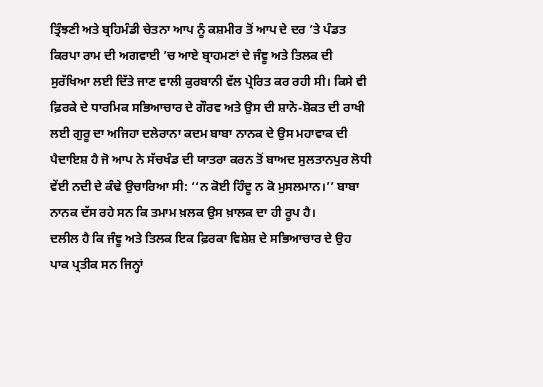ਤ੍ਰਿੰਝਣੀ ਅਤੇ ਬ੍ਰਹਿਮੰਡੀ ਚੇਤਨਾ ਆਪ ਨੂੰ ਕਸ਼ਮੀਰ ਤੋਂ ਆਪ ਦੇ ਦਰ ’ਤੇ ਪੰਡਤ ਕਿਰਪਾ ਰਾਮ ਦੀ ਅਗਵਾਈ ’ਚ ਆਏ ਬ੍ਰਾਹਮਣਾਂ ਦੇ ਜੰਞੂ ਅਤੇ ਤਿਲਕ ਦੀ ਸੁਰੱਖਿਆ ਲਈ ਦਿੱਤੇ ਜਾਣ ਵਾਲੀ ਕੁਰਬਾਨੀ ਵੱਲ ਪ੍ਰੇਰਿਤ ਕਰ ਰਹੀ ਸੀ। ਕਿਸੇ ਵੀ ਫ਼ਿਰਕੇ ਦੇ ਧਾਰਮਿਕ ਸਭਿਆਚਾਰ ਦੇ ਗੌਰਵ ਅਤੇ ਉਸ ਦੀ ਸ਼ਾਨੋ-ਸ਼ੋਕਤ ਦੀ ਰਾਖੀ ਲਈ ਗੁਰੂ ਦਾ ਅਜਿਹਾ ਦਲੇਰਾਨਾ ਕਦਮ ਬਾਬਾ ਨਾਨਕ ਦੇ ਉਸ ਮਹਾਵਾਕ ਦੀ ਪੈਦਾਇਸ਼ ਹੈ ਜੋ ਆਪ ਨੇ ਸੱਚਖੰਡ ਦੀ ਯਾਤਰਾ ਕਰਨ ਤੋਂ ਬਾਅਦ ਸੁਲਤਾਨਪੁਰ ਲੋਧੀ ਵੇਂਈ ਨਦੀ ਦੇ ਕੰਢੇ ਉਚਾਰਿਆ ਸੀ: ‘‘ਨ ਕੋਈ ਹਿੰਦੂ ਨ ਕੋ ਮੁਸਲਮਾਨ।’’ ਬਾਬਾ ਨਾਨਕ ਦੱਸ ਰਹੇ ਸਨ ਕਿ ਤਮਾਮ ਖ਼ਲਕ ਉਸ ਖ਼ਾਲਕ ਦਾ ਹੀ ਰੂਪ ਹੈ।
ਦਲੀਲ ਹੈ ਕਿ ਜੰਞੂ ਅਤੇ ਤਿਲਕ ਇਕ ਫ਼ਿਰਕਾ ਵਿਸ਼ੇਸ਼ ਦੇ ਸਭਿਆਚਾਰ ਦੇ ਉਹ ਪਾਕ ਪ੍ਰਤੀਕ ਸਨ ਜਿਨ੍ਹਾਂ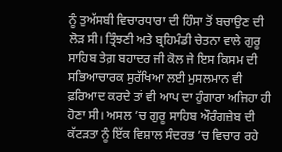ਨੂੰ ਤੁਅੱਸਬੀ ਵਿਚਾਰਧਾਰਾ ਦੀ ਹਿੰਸਾ ਤੋਂ ਬਚਾਉਣ ਦੀ ਲੋੜ ਸੀ। ਤ੍ਰਿੰਝਣੀ ਅਤੇ ਬ੍ਰਹਿਮੰਡੀ ਚੇਤਨਾ ਵਾਲੇ ਗੁਰੂ ਸਾਹਿਬ ਤੇਗ਼ ਬਹਾਦਰ ਜੀ ਕੋਲ ਜੇ ਇਸ ਕਿਸਮ ਦੀ ਸਭਿਆਚਾਰਕ ਸੁਰੱਖਿਆ ਲਈ ਮੁਸਲਮਾਨ ਵੀ ਫ਼ਰਿਆਦ ਕਰਦੇ ਤਾਂ ਵੀ ਆਪ ਦਾ ਹੁੰਗਾਰਾ ਅਜਿਹਾ ਹੀ ਹੋਣਾ ਸੀ। ਅਸਲ ’ਚ ਗੁਰੂ ਸਾਹਿਬ ਔਰੰਗਜ਼ੇਬ ਦੀ ਕੱਟੜਤਾ ਨੂੰ ਇੱਕ ਵਿਸ਼ਾਲ ਸੰਦਰਭ ’ਚ ਵਿਚਾਰ ਰਹੇ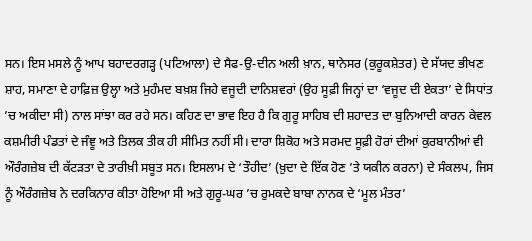ਸਨ। ਇਸ ਮਸਲੇ ਨੂੰ ਆਪ ਬਹਾਦਰਗੜ੍ਹ (ਪਟਿਆਲਾ) ਦੇ ਸੈਫ-ਉ-ਦੀਨ ਅਲੀ ਖ਼ਾਨ, ਥਾਨੇਸਰ (ਕੁਰੂਕਸ਼ੇਤਰ) ਦੇ ਸੱਯਦ ਭੀਖਣ ਸ਼ਾਹ, ਸਮਾਣਾ ਦੇ ਹਾਫ਼ਿਜ਼ ਉਲ੍ਹਾ ਅਤੇ ਮੁਹੰਮਦ ਬਖ਼ਸ਼ ਜਿਹੇ ਵਜੂਦੀ ਦਾਨਿਸ਼ਵਰਾਂ (ਉਹ ਸੂਫ਼ੀ ਜਿਨ੍ਹਾਂ ਦਾ ‘ਵਜੂਦ ਦੀ ਏਕਤਾ’ ਦੇ ਸਿਧਾਂਤ ’ਚ ਅਕੀਦਾ ਸੀ) ਨਾਲ ਸਾਂਝਾ ਕਰ ਰਹੇ ਸਨ। ਕਹਿਣ ਦਾ ਭਾਵ ਇਹ ਹੈ ਕਿ ਗੁਰੂ ਸਾਹਿਬ ਦੀ ਸ਼ਹਾਦਤ ਦਾ ਬੁਨਿਆਦੀ ਕਾਰਨ ਕੇਵਲ ਕਸ਼ਮੀਰੀ ਪੰਡਤਾਂ ਦੇ ਜੰਞੂ ਅਤੇ ਤਿਲਕ ਤੀਕ ਹੀ ਸੀਮਿਤ ਨਹੀਂ ਸੀ। ਦਾਰਾ ਸ਼ਿਕੋਹ ਅਤੇ ਸਰਮਦ ਸੂਫ਼ੀ ਹੋਰਾਂ ਦੀਆਂ ਕੁਰਬਾਨੀਆਂ ਵੀ ਔਰੰਗਜ਼ੇਬ ਦੀ ਕੱਟੜਤਾ ਦੇ ਤਾਰੀਖ਼ੀ ਸਬੂਤ ਸਨ। ਇਸਲਾਮ ਦੇ ‘ਤੌਹੀਦ’ (ਖ਼ੁਦਾ ਦੇ ਇੱਕ ਹੋਣ ’ਤੇ ਯਕੀਨ ਕਰਨਾ) ਦੇ ਸੰਕਲਪ, ਜਿਸ ਨੂੰ ਔਰੰਗਜ਼ੇਬ ਨੇ ਦਰਕਿਨਾਰ ਕੀਤਾ ਹੋਇਆ ਸੀ ਅਤੇ ਗੁਰੂ-ਘਰ ’ਚ ਰੁਮਕਦੇ ਬਾਬਾ ਨਾਨਕ ਦੇ ‘ਮੂਲ ਮੰਤਰ’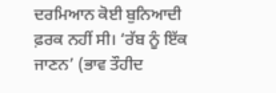ਦਰਮਿਆਨ ਕੋਈ ਬੁਨਿਆਦੀ ਫ਼ਰਕ ਨਹੀਂ ਸੀ। ‘ਰੱਬ ਨੂੰ ਇੱਕ ਜਾਣਨ’ (ਭਾਵ ਤੌਹੀਦ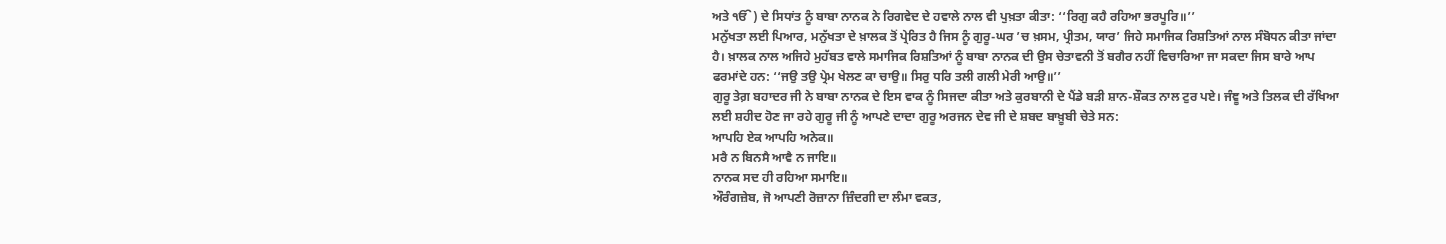ਅਤੇ ੴ) ਦੇ ਸਿਧਾਂਤ ਨੂੰ ਬਾਬਾ ਨਾਨਕ ਨੇ ਰਿਗਵੇਦ ਦੇ ਹਵਾਲੇ ਨਾਲ ਵੀ ਪੁਖ਼ਤਾ ਕੀਤਾ: ‘‘ਰਿਗੁ ਕਹੈ ਰਹਿਆ ਭਰਪੂਰਿ॥’’
ਮਨੁੱਖਤਾ ਲਈ ਪਿਆਰ, ਮਨੁੱਖਤਾ ਦੇ ਖ਼ਾਲਕ ਤੋਂ ਪ੍ਰੇਰਿਤ ਹੈ ਜਿਸ ਨੂੰ ਗੁਰੂ-ਘਰ ’ਚ ਖ਼ਸਮ, ਪ੍ਰੀਤਮ, ਯਾਰ’ ਜਿਹੇ ਸਮਾਜਿਕ ਰਿਸ਼ਤਿਆਂ ਨਾਲ ਸੰਬੋਧਨ ਕੀਤਾ ਜਾਂਦਾ ਹੈ। ਖ਼ਾਲਕ ਨਾਲ ਅਜਿਹੇ ਮੁਹੱਬਤ ਵਾਲੇ ਸਮਾਜਿਕ ਰਿਸ਼ਤਿਆਂ ਨੂੰ ਬਾਬਾ ਨਾਨਕ ਦੀ ਉਸ ਚੇਤਾਵਨੀ ਤੋਂ ਬਗੈਰ ਨਹੀਂ ਵਿਚਾਰਿਆ ਜਾ ਸਕਦਾ ਜਿਸ ਬਾਰੇ ਆਪ ਫਰਮਾਂਦੇ ਹਨ: ‘‘ਜਉ ਤਉ ਪ੍ਰੇਮ ਖੇਲਣ ਕਾ ਚਾਉ॥ ਸਿਰੁ ਧਰਿ ਤਲੀ ਗਲੀ ਮੇਰੀ ਆਉ॥’’
ਗੁਰੂ ਤੇਗ਼ ਬਹਾਦਰ ਜੀ ਨੇ ਬਾਬਾ ਨਾਨਕ ਦੇ ਇਸ ਵਾਕ ਨੂੰ ਸਿਜਦਾ ਕੀਤਾ ਅਤੇ ਕੁਰਬਾਨੀ ਦੇ ਪੈਂਡੇ ਬੜੀ ਸ਼ਾਨ-ਸ਼ੌਕਤ ਨਾਲ ਟੁਰ ਪਏ। ਜੰਞੂ ਅਤੇ ਤਿਲਕ ਦੀ ਰੱਖਿਆ ਲਈ ਸ਼ਹੀਦ ਹੋਣ ਜਾ ਰਹੇ ਗੁਰੂ ਜੀ ਨੂੰ ਆਪਣੇ ਦਾਦਾ ਗੁਰੂ ਅਰਜਨ ਦੇਵ ਜੀ ਦੇ ਸ਼ਬਦ ਬਾਖ਼ੂਬੀ ਚੇਤੇ ਸਨ:
ਆਪਹਿ ਏਕ ਆਪਹਿ ਅਨੇਕ॥
ਮਰੈ ਨ ਬਿਨਸੈ ਆਵੈ ਨ ਜਾਇ॥
ਨਾਨਕ ਸਦ ਹੀ ਰਹਿਆ ਸਮਾਇ॥
ਔਰੰਗਜ਼ੇਬ, ਜੋ ਆਪਣੀ ਰੋਜ਼ਾਨਾ ਜ਼ਿੰਦਗੀ ਦਾ ਲੰਮਾ ਵਕਤ,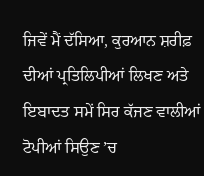ਜਿਵੇਂ ਮੈਂ ਦੱਸਿਆ, ਕੁਰਆਨ ਸ਼ਰੀਫ਼ ਦੀਆਂ ਪ੍ਰਤਿਲਿਪੀਆਂ ਲਿਖਣ ਅਤੇ ਇਬਾਦਤ ਸਮੇਂ ਸਿਰ ਕੱਜਣ ਵਾਲੀਆਂ ਟੋਪੀਆਂ ਸਿਉਣ ’ਚ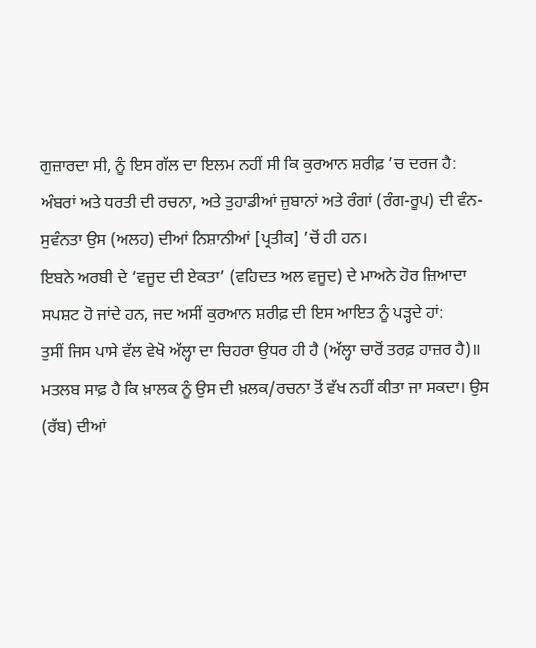ਗੁਜ਼ਾਰਦਾ ਸੀ, ਨੂੰ ਇਸ ਗੱਲ ਦਾ ਇਲਮ ਨਹੀਂ ਸੀ ਕਿ ਕੁਰਆਨ ਸ਼ਰੀਫ਼ ’ਚ ਦਰਜ ਹੈ:
ਅੰਬਰਾਂ ਅਤੇ ਧਰਤੀ ਦੀ ਰਚਨਾ, ਅਤੇ ਤੁਹਾਡੀਆਂ ਜ਼ੁਬਾਨਾਂ ਅਤੇ ਰੰਗਾਂ (ਰੰਗ-ਰੂਪ) ਦੀ ਵੰਨ-ਸੁਵੰਨਤਾ ਉਸ (ਅਲਹ) ਦੀਆਂ ਨਿਸ਼ਾਨੀਆਂ [ਪ੍ਰਤੀਕ] ’ਚੋਂ ਹੀ ਹਨ।
ਇਬਨੇ ਅਰਬੀ ਦੇ ‘ਵਜੂਦ ਦੀ ਏਕਤਾ’ (ਵਹਿਦਤ ਅਲ ਵਜੂਦ) ਦੇ ਮਾਅਨੇ ਹੋਰ ਜ਼ਿਆਦਾ ਸਪਸ਼ਟ ਹੋ ਜਾਂਦੇ ਹਨ, ਜਦ ਅਸੀਂ ਕੁਰਆਨ ਸ਼ਰੀਫ਼ ਦੀ ਇਸ ਆਇਤ ਨੂੰ ਪੜ੍ਹਦੇ ਹਾਂ:
ਤੁਸੀਂ ਜਿਸ ਪਾਸੇ ਵੱਲ ਵੇਖੋ ਅੱਲ੍ਹਾ ਦਾ ਚਿਹਰਾ ਉਧਰ ਹੀ ਹੈ (ਅੱਲ੍ਹਾ ਚਾਰੋਂ ਤਰਫ਼ ਹਾਜ਼ਰ ਹੈ)॥
ਮਤਲਬ ਸਾਫ਼ ਹੈ ਕਿ ਖ਼ਾਲਕ ਨੂੰ ਉਸ ਦੀ ਖ਼ਲਕ/ਰਚਨਾ ਤੋਂ ਵੱਖ ਨਹੀਂ ਕੀਤਾ ਜਾ ਸਕਦਾ। ਉਸ (ਰੱਬ) ਦੀਆਂ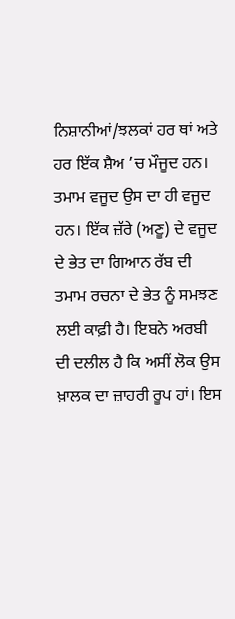ਨਿਸ਼ਾਨੀਆਂ/ਝਲਕਾਂ ਹਰ ਥਾਂ ਅਤੇ ਹਰ ਇੱਕ ਸ਼ੈਅ ’ਚ ਮੌਜੂਦ ਹਨ। ਤਮਾਮ ਵਜੂਦ ਉਸ ਦਾ ਹੀ ਵਜੂਦ ਹਨ। ਇੱਕ ਜ਼ੱਰੇ (ਅਣੂ) ਦੇ ਵਜੂਦ ਦੇ ਭੇਤ ਦਾ ਗਿਆਨ ਰੱਬ ਦੀ ਤਮਾਮ ਰਚਨਾ ਦੇ ਭੇਤ ਨੂੰ ਸਮਝਣ ਲਈ ਕਾਫ਼ੀ ਹੈ। ਇਬਨੇ ਅਰਬੀ ਦੀ ਦਲੀਲ ਹੈ ਕਿ ਅਸੀਂ ਲੋਕ ਉਸ ਖ਼ਾਲਕ ਦਾ ਜ਼ਾਹਰੀ ਰੂਪ ਹਾਂ। ਇਸ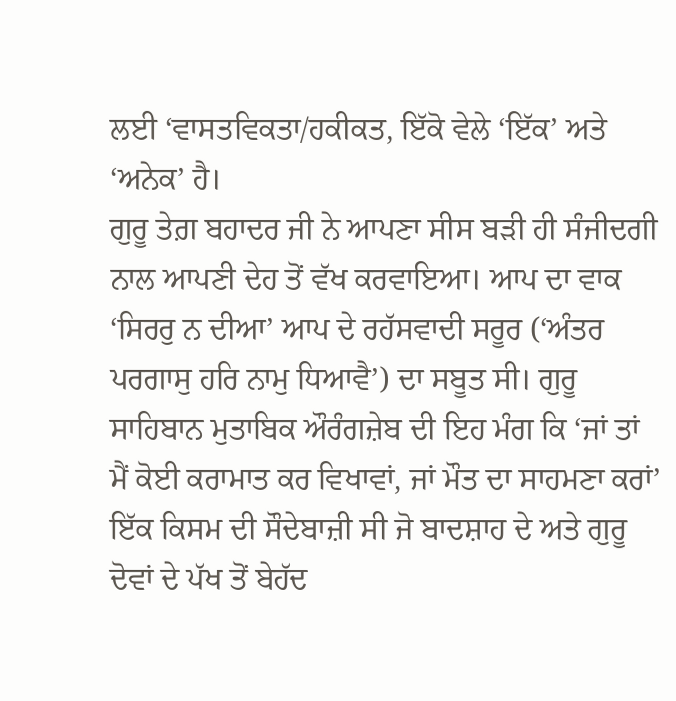ਲਈ ‘ਵਾਸਤਵਿਕਤਾ/ਹਕੀਕਤ, ਇੱਕੋ ਵੇਲੇ ‘ਇੱਕ’ ਅਤੇ ‘ਅਨੇਕ’ ਹੈ।
ਗੁਰੂ ਤੇਗ਼ ਬਹਾਦਰ ਜੀ ਨੇ ਆਪਣਾ ਸੀਸ ਬੜੀ ਹੀ ਸੰਜੀਦਗੀ ਨਾਲ ਆਪਣੀ ਦੇਹ ਤੋਂ ਵੱਖ ਕਰਵਾਇਆ। ਆਪ ਦਾ ਵਾਕ ‘ਸਿਰਰੁ ਨ ਦੀਆ’ ਆਪ ਦੇ ਰਹੱਸਵਾਦੀ ਸਰੂਰ (‘ਅੰਤਰ ਪਰਗਾਸੁ ਹਰਿ ਨਾਮੁ ਧਿਆਵੈ’) ਦਾ ਸਬੂਤ ਸੀ। ਗੁਰੂ ਸਾਹਿਬਾਨ ਮੁਤਾਬਿਕ ਔਰੰਗਜ਼ੇਬ ਦੀ ਇਹ ਮੰਗ ਕਿ ‘ਜਾਂ ਤਾਂ ਮੈਂ ਕੋਈ ਕਰਾਮਾਤ ਕਰ ਵਿਖਾਵਾਂ, ਜਾਂ ਮੌਤ ਦਾ ਸਾਹਮਣਾ ਕਰਾਂ’ ਇੱਕ ਕਿਸਮ ਦੀ ਸੌਦੇਬਾਜ਼ੀ ਸੀ ਜੋ ਬਾਦਸ਼ਾਹ ਦੇ ਅਤੇ ਗੁਰੂ ਦੋਵਾਂ ਦੇ ਪੱਖ ਤੋਂ ਬੇਹੱਦ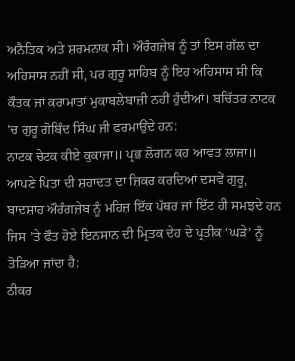ਅਨੈਤਿਕ ਅਤੇ ਸ਼ਰਮਨਾਕ ਸੀ। ਔਰੰਗਜ਼ੇਬ ਨੂੰ ਤਾਂ ਇਸ ਗੱਲ ਦਾ ਅਹਿਸਾਸ ਨਹੀਂ ਸੀ, ਪਰ ਗੁਰੂ ਸਾਹਿਬ ਨੂੰ ਇਹ ਅਹਿਸਾਸ ਸੀ ਕਿ ਕੌਤਕ ਜਾਂ ਕਰਾਮਾਤਾਂ ਮੁਕਾਬਲੇਬਾਜ਼ੀ ਨਹੀਂ ਹੁੰਦੀਆਂ। ਬਚਿੱਤਰ ਨਾਟਕ ’ਚ ਗੁਰੂ ਗੋਬਿੰਦ ਸਿੰਘ ਜੀ ਫਰਮਾਉਂਦੇ ਹਨ:
ਨਾਟਕ ਚੇਟਕ ਕੀਏ ਕੁਕਾਜਾ॥ ਪ੍ਰਭ ਲੋਗਨ ਕਹ ਆਵਤ ਲਾਜਾ॥
ਆਪਣੇ ਪਿਤਾ ਦੀ ਸ਼ਹਾਦਤ ਦਾ ਜ਼ਿਕਰ ਕਰਦਿਆਂ ਦਸਵੇਂ ਗੁਰੂ, ਬਾਦਸ਼ਾਹ ਔਰੰਗਜ਼ੇਬ ਨੂੰ ਮਹਿਜ਼ ਇੱਕ ਪੱਥਰ ਜਾਂ ਇੱਟ ਹੀ ਸਮਝਦੇ ਹਨ ਜਿਸ ’ਤੇ ਫੌਤ ਹੋਏ ਇਨਸਾਨ ਦੀ ਮ੍ਰਿਤਕ ਦੇਹ ਦੇ ਪ੍ਰਤੀਕ ‘ਘੜੇ’ ਨੂੰ ਤੋੜਿਆ ਜਾਂਦਾ ਹੈ:
ਠੀਕਰ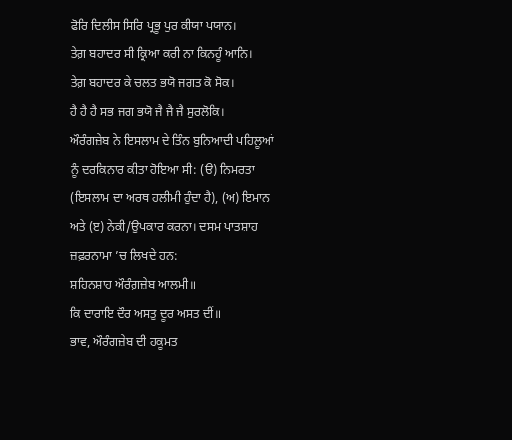ਫੋਰਿ ਦਿਲੀਸ ਸਿਰਿ ਪ੍ਰਭੂ ਪੁਰ ਕੀਯਾ ਪਯਾਨ।
ਤੇਗ਼ ਬਹਾਦਰ ਸੀ ਕ੍ਰਿਆ ਕਰੀ ਨਾ ਕਿਨਹੂੰ ਆਨਿ।
ਤੇਗ਼ ਬਹਾਦਰ ਕੇ ਚਲਤ ਭਯੋ ਜਗਤ ਕੋ ਸੋਕ।
ਹੈ ਹੈ ਹੈ ਸਭ ਜਗ ਭਯੋ ਜੈ ਜੈ ਜੈ ਸੁਰਲੋਕਿ।
ਔਰੰਗਜ਼ੇਬ ਨੇ ਇਸਲਾਮ ਦੇ ਤਿੰਨ ਬੁਨਿਆਦੀ ਪਹਿਲੂਆਂ ਨੂੰ ਦਰਕਿਨਾਰ ਕੀਤਾ ਹੋਇਆ ਸੀ: (ੳ) ਨਿਮਰਤਾ (ਇਸਲਾਮ ਦਾ ਅਰਥ ਹਲੀਮੀ ਹੁੰਦਾ ਹੈ), (ਅ) ਇਮਾਨ ਅਤੇ (ੲ) ਨੇਕੀ/ਉਪਕਾਰ ਕਰਨਾ। ਦਸਮ ਪਾਤਸ਼ਾਹ ਜ਼ਫ਼ਰਨਾਮਾ ’ਚ ਲਿਖਦੇ ਹਨ:
ਸ਼ਹਿਨਸ਼ਾਹ ਔਰੰਗ਼ਜ਼ੇਬ ਆਲਮੀ॥
ਕਿ ਦਾਰਾਇ ਦੌਰ ਅਸਤੁ ਦੂਰ ਅਸਤ ਦੀਂ॥
ਭਾਵ, ਔਰੰਗਜ਼ੇਬ ਦੀ ਹਕੂਮਤ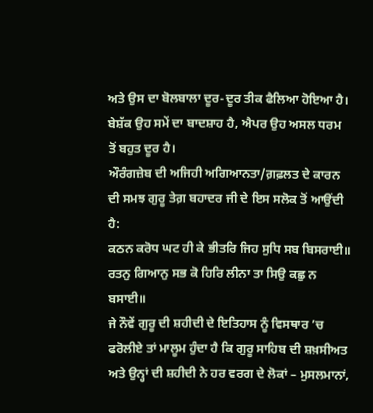ਅਤੇ ਉਸ ਦਾ ਬੋਲਬਾਲਾ ਦੂਰ-ਦੂਰ ਤੀਕ ਫੈਲਿਆ ਹੋਇਆ ਹੈ। ਬੇਸ਼ੱਕ ਉਹ ਸਮੇਂ ਦਾ ਬਾਦਸ਼ਾਹ ਹੈ, ਐਪਰ ਉਹ ਅਸਲ ਧਰਮ ਤੋਂ ਬਹੁਤ ਦੂਰ ਹੈ।
ਔਰੰਗਜ਼ੇਬ ਦੀ ਅਜਿਹੀ ਅਗਿਆਨਤਾ/ਗ਼ਫ਼ਲਤ ਦੇ ਕਾਰਨ ਦੀ ਸਮਝ ਗੁਰੂ ਤੇਗ਼ ਬਹਾਦਰ ਜੀ ਦੇ ਇਸ ਸਲੋਕ ਤੋਂ ਆਉਂਦੀ ਹੈ:
ਕਠਨ ਕਰੋਧ ਘਟ ਹੀ ਕੇ ਭੀਤਰਿ ਜਿਹ ਸੁਧਿ ਸਬ ਬਿਸਰਾਈ॥
ਰਤਨੁ ਗਿਆਨੁ ਸਭ ਕੋ ਹਿਰਿ ਲੀਨਾ ਤਾ ਸਿਉ ਕਛੁ ਨ ਬਸਾਈ॥
ਜੇ ਨੌਵੇਂ ਗੁਰੂ ਦੀ ਸ਼ਹੀਦੀ ਦੇ ਇਤਿਹਾਸ ਨੂੰ ਵਿਸਥਾਰ ’ਚ ਫਰੋਲੀਏ ਤਾਂ ਮਾਲੂਮ ਹੁੰਦਾ ਹੈ ਕਿ ਗੁਰੂ ਸਾਹਿਬ ਦੀ ਸ਼ਖ਼ਸੀਅਤ ਅਤੇ ਉਨ੍ਹਾਂ ਦੀ ਸ਼ਹੀਦੀ ਨੇ ਹਰ ਵਰਗ ਦੇ ਲੋਕਾਂ – ਮੁਸਲਮਾਨਾਂ,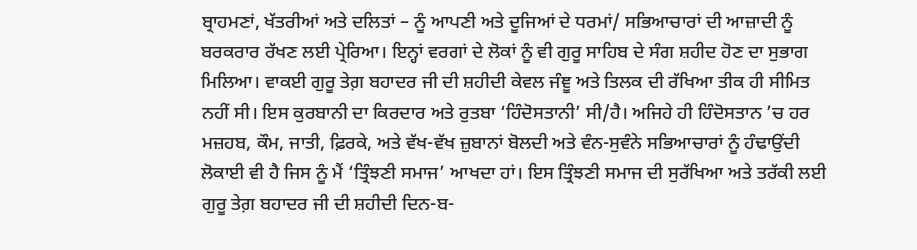ਬ੍ਰਾਹਮਣਾਂ, ਖੱਤਰੀਆਂ ਅਤੇ ਦਲਿਤਾਂ – ਨੂੰ ਆਪਣੀ ਅਤੇ ਦੂਜਿਆਂ ਦੇ ਧਰਮਾਂ/ ਸਭਿਆਚਾਰਾਂ ਦੀ ਆਜ਼ਾਦੀ ਨੂੰ ਬਰਕਰਾਰ ਰੱਖਣ ਲਈ ਪ੍ਰੇਰਿਆ। ਇਨ੍ਹਾਂ ਵਰਗਾਂ ਦੇ ਲੋਕਾਂ ਨੂੰ ਵੀ ਗੁਰੂ ਸਾਹਿਬ ਦੇ ਸੰਗ ਸ਼ਹੀਦ ਹੋਣ ਦਾ ਸੁਭਾਗ ਮਿਲਿਆ। ਵਾਕਈ ਗੁਰੂ ਤੇਗ਼ ਬਹਾਦਰ ਜੀ ਦੀ ਸ਼ਹੀਦੀ ਕੇਵਲ ਜੰਞੂ ਅਤੇ ਤਿਲਕ ਦੀ ਰੱਖਿਆ ਤੀਕ ਹੀ ਸੀਮਿਤ ਨਹੀਂ ਸੀ। ਇਸ ਕੁਰਬਾਨੀ ਦਾ ਕਿਰਦਾਰ ਅਤੇ ਰੁਤਬਾ ‘ਹਿੰਦੋਸਤਾਨੀ’ ਸੀ/ਹੈ। ਅਜਿਹੇ ਹੀ ਹਿੰਦੋਸਤਾਨ ’ਚ ਹਰ ਮਜ਼ਹਬ, ਕੌਮ, ਜਾਤੀ, ਫ਼ਿਰਕੇ, ਅਤੇ ਵੱਖ-ਵੱਖ ਜ਼ੁਬਾਨਾਂ ਬੋਲਦੀ ਅਤੇ ਵੰਨ-ਸੁਵੰਨੇ ਸਭਿਆਚਾਰਾਂ ਨੂੰ ਹੰਢਾਉਂਦੀ ਲੋਕਾਈ ਵੀ ਹੈ ਜਿਸ ਨੂੰ ਮੈਂ ‘ਤ੍ਰਿੰਝਣੀ ਸਮਾਜ’ ਆਖਦਾ ਹਾਂ। ਇਸ ਤ੍ਰਿੰਝਣੀ ਸਮਾਜ ਦੀ ਸੁਰੱਖਿਆ ਅਤੇ ਤਰੱਕੀ ਲਈ ਗੁਰੂ ਤੇਗ਼ ਬਹਾਦਰ ਜੀ ਦੀ ਸ਼ਹੀਦੀ ਦਿਨ-ਬ-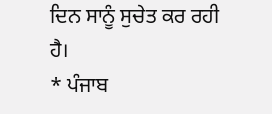ਦਿਨ ਸਾਨੂੰ ਸੁਚੇਤ ਕਰ ਰਹੀ ਹੈ।
* ਪੰਜਾਬ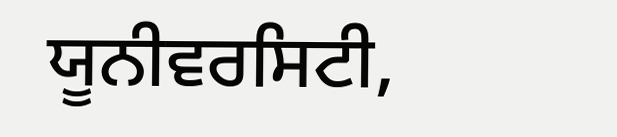ਯੂਨੀਵਰਸਿਟੀ,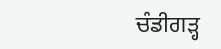ਚੰਡੀਗੜ੍ਹ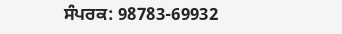ਸੰਪਰਕ: 98783-69932